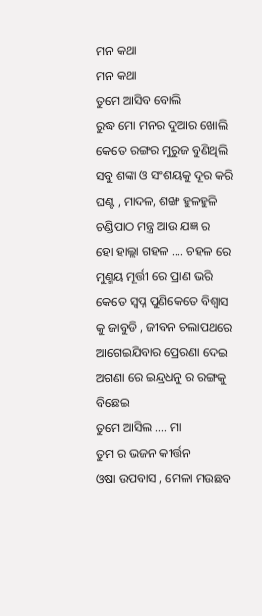ମନ କଥା
ମନ କଥା
ତୁମେ ଆସିବ ବୋଲି
ରୁଦ୍ଧ ମୋ ମନର ଦୁଆର ଖୋଲି
କେତେ ରଙ୍ଗର ମୁରୁଜ ବୁଣିଥିଲି
ସବୁ ଶଙ୍କା ଓ ସଂଶୟକୁ ଦୂର କରି
ଘଣ୍ଟ , ମାଦଳ, ଶଙ୍ଖ ହୁଳହୁଳି
ଚଣ୍ଡିପାଠ ମନ୍ତ୍ର ଆଉ ଯଜ୍ଞ ର
ହୋ ହାଲ୍ଲା ଗହଳ .... ଚହଳ ରେ
ମୁଣ୍ମୟ ମୂର୍ତ୍ତୀ ରେ ପ୍ରାଣ ଭରି
କେତେ ସ୍ଵପ୍ନ ପୁଣିକେତେ ବିଶ୍ୱାସ
କୁ ଜାବୁଡି , ଜୀବନ ଚଲାପଥରେ
ଆଗେଇଯିବାର ପ୍ରେରଣା ଦେଇ
ଅଗଣା ରେ ଇନ୍ଦ୍ରଧନୁ ର ରଙ୍ଗକୁ ବିଛେଇ
ତୁମେ ଆସିଲ .... ମା
ତୁମ ର ଭଜନ କୀର୍ତ୍ତନ
ଓଷା ଉପବାସ , ମେଳା ମଉଛବ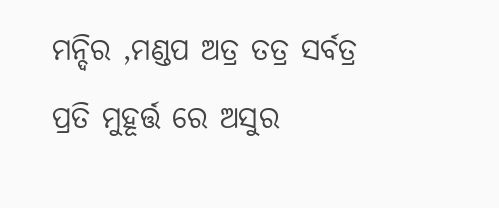ମନ୍ଦିର ,ମଣ୍ଡପ ଅତ୍ର ତତ୍ର ସର୍ବତ୍ର
ପ୍ରତି ମୁହୂର୍ତ୍ତ ରେ ଅସୁର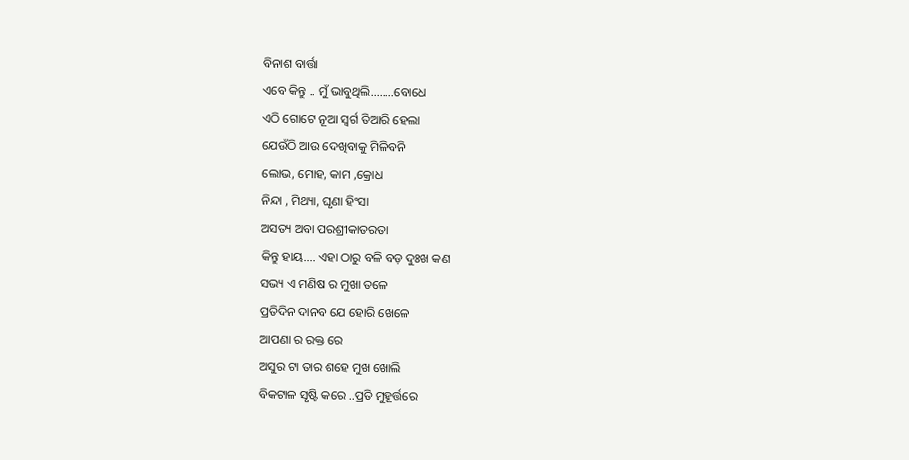ବିନାଶ ବାର୍ତ୍ତା
ଏବେ କିନ୍ତୁ .. ମୁଁ ଭାବୁଥିଲି........ବୋଧେ
ଏଠି ଗୋଟେ ନୂଆ ସ୍ବର୍ଗ ତିଆରି ହେଲା
ଯେଉଁଠି ଆଉ ଦେଖିବାକୁ ମିଳିବନି
ଲୋଭ, ମୋହ, କାମ ,କ୍ରୋଧ
ନିନ୍ଦା , ମିଥ୍ୟା, ଘୃଣା ହିଂସା
ଅସତ୍ୟ ଅବା ପରଶ୍ରୀକାତରତା
କିନ୍ତୁ ହାୟ.... ଏହା ଠାରୁ ବଳି ବଡ଼ ଦୁଃଖ କଣ
ସଭ୍ୟ ଏ ମଣିଷ ର ମୁଖା ତଳେ
ପ୍ରତିଦିନ ଦାନବ ଯେ ହୋରି ଖେଳେ
ଆପଣା ର ରକ୍ତ ରେ
ଅସୁର ଟା ତାର ଶହେ ମୁଖ ଖୋଲି
ବିକଟାଳ ସୃଷ୍ଟି କରେ ..ପ୍ରତି ମୁହୂର୍ତ୍ତରେ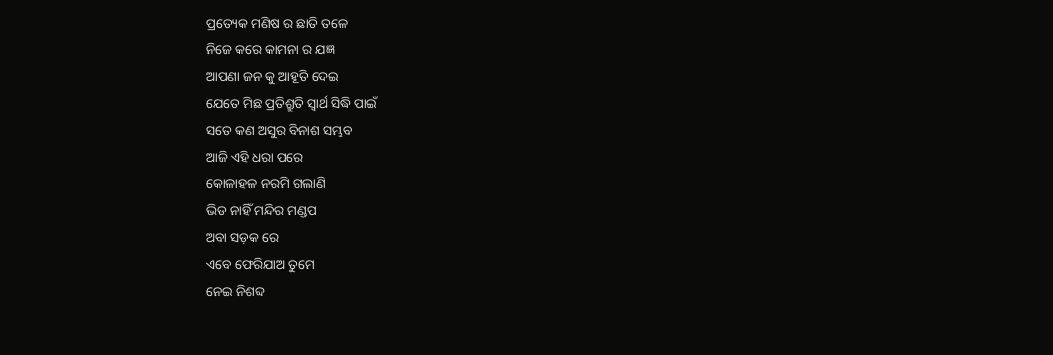ପ୍ରତ୍ୟେକ ମଣିଷ ର ଛାତି ତଳେ
ନିଜେ କରେ କାମନା ର ଯଜ୍ଞ
ଆପଣା ଜନ କୁ ଆହୂତି ଦେଇ
ଯେତେ ମିଛ ପ୍ରତିଶ୍ରୁତି ସ୍ବାର୍ଥ ସିଦ୍ଧି ପାଇଁ
ସତେ କଣ ଅସୁର ବିନାଶ ସମ୍ଭବ
ଆଜି ଏହି ଧରା ପରେ
କୋଳାହଳ ନରମି ଗଲାଣି
ଭିଡ ନାହିଁ ମନ୍ଦିର ମଣ୍ଡପ
ଅବା ସଡ଼କ ରେ
ଏବେ ଫେରିଯାଅ ତୁମେ
ନେଇ ନିଶବ୍ଦ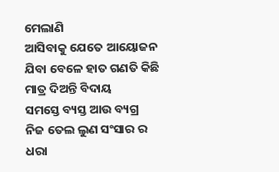ମେଲାଣି
ଆସିବାକୁ ଯେତେ ଆୟୋଜନ
ଯିବା ବେଳେ ହାତ ଗଣତି କିଛି
ମାତ୍ର ଦିଅନ୍ତି ବିଦାୟ
ସମସ୍ତେ ବ୍ୟସ୍ତ ଆଉ ବ୍ୟଗ୍ର
ନିଜ ତେଲ ଲୁଣ ସଂସାର ର
ଧରା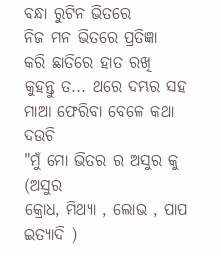ବନ୍ଧା ରୁଟିନ ଭିତରେ
ନିଜ ମନ ଭିତରେ ପ୍ରତିଜ୍ଞା
କରି ଛାତିରେ ହାତ ରଖି
କୁହନ୍ତୁ ତ... ଥରେ ଦମ୍ଭର ସହ
ମାଆ ଫେରିବା ବେଳେ କଥା ଦଉଚି
"ମୁଁ ମୋ ଭିତର ର ଅସୁର କୁ (ଅସୁର
କ୍ରୋଧ, ମିଥ୍ୟା , ଲୋଭ , ପାପ ଇତ୍ୟାଦି )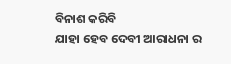ବିନାଶ କରିବି
ଯାହା ହେବ ଦେବୀ ଆରାଧନା ର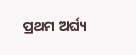ପ୍ରଥମ ଅର୍ଘ୍ୟ